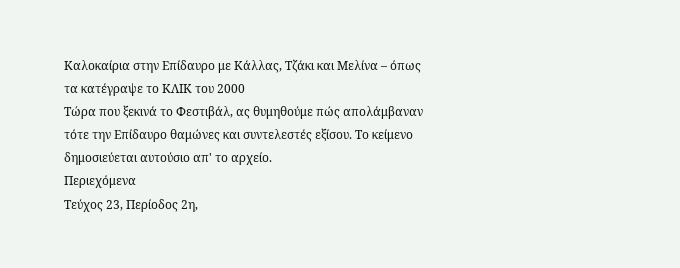Καλοκαίρια στην Επίδαυρο με Κάλλας, Τζάκι και Μελίνα – όπως τα κατέγραψε το ΚΛΙΚ του 2000
Τώρα που ξεκινά το Φεστιβάλ, ας θυμηθούμε πώς απολάμβαναν τότε την Επίδαυρο θαμώνες και συντελεστές εξίσου. Το κείμενο δημοσιεύεται αυτούσιο απ' το αρχείο.
Περιεχόμενα
Τεύχος 23, Περίοδος 2η,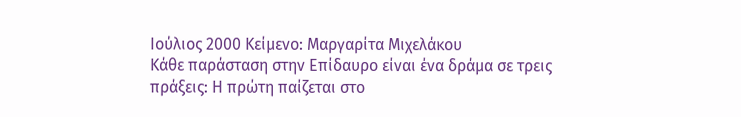Ιούλιος 2000 Κείμενο: Μαργαρίτα Μιχελάκου
Κάθε παράσταση στην Επίδαυρο είναι ένα δράμα σε τρεις πράξεις: Η πρώτη παίζεται στο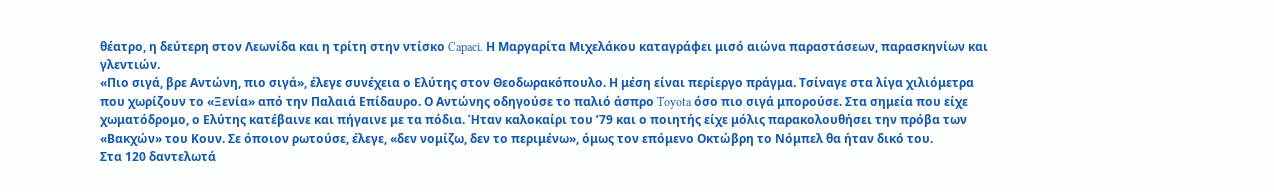θέατρο, η δεύτερη στον Λεωνίδα και η τρίτη στην ντίσκο Capaci. Η Μαργαρίτα Μιχελάκου καταγράφει μισό αιώνα παραστάσεων, παρασκηνίων και γλεντιών.
«Πιο σιγά, βρε Αντώνη, πιο σιγά», έλεγε συνέχεια ο Ελύτης στον Θεοδωρακόπουλο. Η μέση είναι περίεργο πράγμα. Τσίναγε στα λίγα χιλιόμετρα που χωρίζουν το «Ξενία» από την Παλαιά Επίδαυρο. Ο Αντώνης οδηγούσε το παλιό άσπρο Toyota όσο πιο σιγά μπορούσε. Στα σημεία που είχε χωματόδρομο, ο Ελύτης κατέβαινε και πήγαινε με τα πόδια. Ήταν καλοκαίρι του ’79 και ο ποιητής είχε μόλις παρακολουθήσει την πρόβα των «Βακχών» του Κουν. Σε όποιον ρωτούσε, έλεγε, «δεν νομίζω, δεν το περιμένω», όμως τον επόμενο Οκτώβρη το Νόμπελ θα ήταν δικό του.
Στα 120 δαντελωτά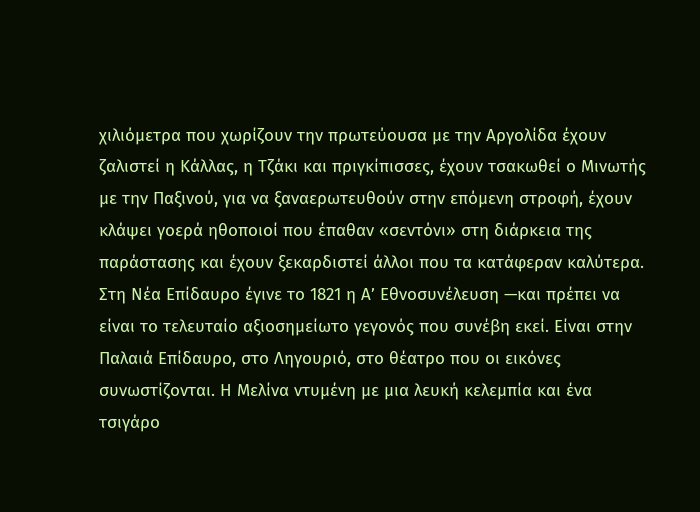χιλιόμετρα που χωρίζουν την πρωτεύουσα με την Αργολίδα έχουν ζαλιστεί η Κάλλας, η Τζάκι και πριγκίπισσες, έχουν τσακωθεί ο Μινωτής με την Παξινού, για να ξαναερωτευθούν στην επόμενη στροφή, έχουν κλάψει γοερά ηθοποιοί που έπαθαν «σεντόνι» στη διάρκεια της παράστασης και έχουν ξεκαρδιστεί άλλοι που τα κατάφεραν καλύτερα.
Στη Νέα Επίδαυρο έγινε το 1821 η Α’ Εθνοσυνέλευση —και πρέπει να είναι το τελευταίο αξιοσημείωτο γεγονός που συνέβη εκεί. Είναι στην Παλαιά Επίδαυρο, στο Ληγουριό, στο θέατρο που οι εικόνες συνωστίζονται. Η Μελίνα ντυμένη με μια λευκή κελεμπία και ένα τσιγάρο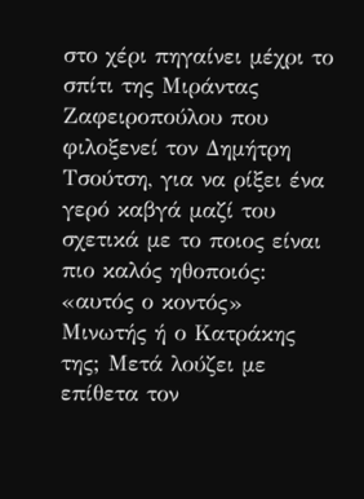στο χέρι πηγαίνει μέχρι το σπίτι της Μιράντας Ζαφειροπούλου που φιλοξενεί τον Δημήτρη Τσούτση, για να ρίξει ένα γερό καβγά μαζί του σχετικά με το ποιος είναι πιο καλός ηθοποιός: «αυτός ο κοντός» Μινωτής ή ο Κατράκης της; Μετά λούζει με επίθετα τον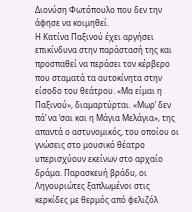Διονύση Φωτόπουλο που δεν την άφησε να κοιμηθεί.
Η Κατίνα Παξινού έχει αργήσει επικίνδυνα στην παράστασή της και προσπαθεί να περάσει τον κέρβερο που σταματά τα αυτοκίνητα στην είσοδο του θεάτρου. «Μα είμαι η Παξινού», διαμαρτύρται. «Μωρ’ δεν πά’ να ‘σαι και η Μάγια Μελάγια», της απαντά ο αστυνομικός, του οποίου οι γνώσεις στο μουσικό θέατρο υπερισχύουν εκείνων στο αρχαίο δράμα. Παρασκευή βράδυ, οι Ληγουριώτες ξαπλωμένοι στις κερκίδες με θερμός από φελιζόλ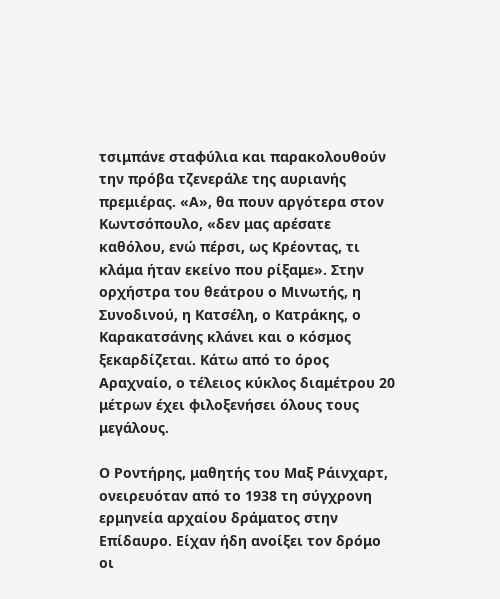τσιμπάνε σταφύλια και παρακολουθούν την πρόβα τζενεράλε της αυριανής πρεμιέρας. «Α», θα πουν αργότερα στον Κωντσόπουλο, «δεν μας αρέσατε καθόλου, ενώ πέρσι, ως Κρέοντας, τι κλάμα ήταν εκείνο που ρίξαμε». Στην ορχήστρα του θεάτρου ο Μινωτής, η Συνοδινού, η Κατσέλη, ο Κατράκης, ο Καρακατσάνης κλάνει και ο κόσμος ξεκαρδίζεται. Κάτω από το όρος Αραχναίο, ο τέλειος κύκλος διαμέτρου 20 μέτρων έχει φιλοξενήσει όλους τους μεγάλους.

Ο Ροντήρης, μαθητής του Μαξ Ράινχαρτ, ονειρευόταν από το 1938 τη σύγχρονη ερμηνεία αρχαίου δράματος στην Επίδαυρο. Είχαν ήδη ανοίξει τον δρόμο οι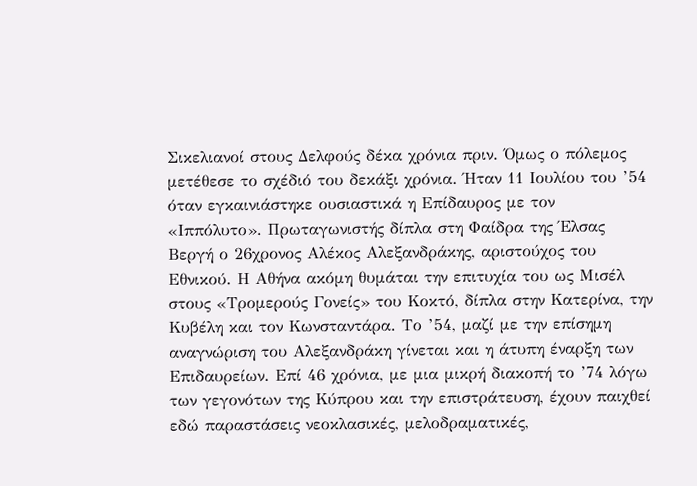Σικελιανοί στους Δελφούς δέκα χρόνια πριν. Όμως ο πόλεμος μετέθεσε το σχέδιό του δεκάξι χρόνια. Ήταν 11 Ιουλίου του ’54 όταν εγκαινιάστηκε ουσιαστικά η Επίδαυρος με τον «Ιππόλυτο». Πρωταγωνιστής δίπλα στη Φαίδρα της Έλσας Βεργή ο 26χρονος Αλέκος Αλεξανδράκης, αριστούχος του Εθνικού. Η Αθήνα ακόμη θυμάται την επιτυχία του ως Μισέλ στους «Τρομερούς Γονείς» του Κοκτό, δίπλα στην Κατερίνα, την Κυβέλη και τον Κωνσταντάρα. Το ’54, μαζί με την επίσημη αναγνώριση του Αλεξανδράκη γίνεται και η άτυπη έναρξη των Επιδαυρείων. Επί 46 χρόνια, με μια μικρή διακοπή το ’74 λόγω των γεγονότων της Κύπρου και την επιστράτευση, έχουν παιχθεί εδώ παραστάσεις νεοκλασικές, μελοδραματικές,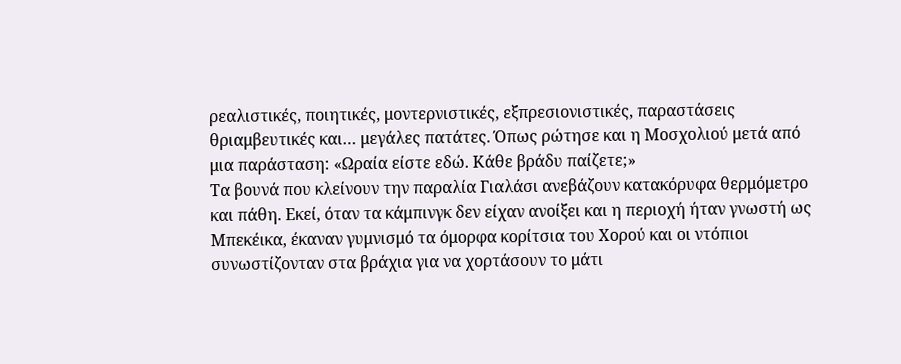ρεαλιστικές, ποιητικές, μοντερνιστικές, εξπρεσιονιστικές, παραστάσεις θριαμβευτικές και… μεγάλες πατάτες. Όπως ρώτησε και η Μοσχολιού μετά από μια παράσταση: «Ωραία είστε εδώ. Κάθε βράδυ παίζετε;»
Τα βουνά που κλείνουν την παραλία Γιαλάσι ανεβάζουν κατακόρυφα θερμόμετρο και πάθη. Εκεί, όταν τα κάμπινγκ δεν είχαν ανοίξει και η περιοχή ήταν γνωστή ως Μπεκέικα, έκαναν γυμνισμό τα όμορφα κορίτσια του Χορού και οι ντόπιοι συνωστίζονταν στα βράχια για να χορτάσουν το μάτι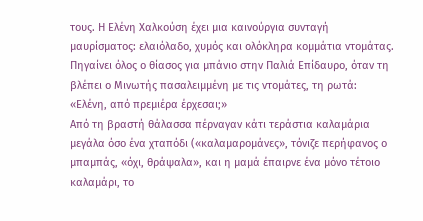τους. Η Ελένη Χαλκούση έχει μια καινούργια συνταγή μαυρίσματος: ελαιόλαδο, χυμός και ολόκληρα κομμάτια ντομάτας. Πηγαίνει όλος ο θίασος για μπάνιο στην Παλιά Επίδαυρο, όταν τη βλέπει ο Μινωτής πασαλειμμένη με τις ντομάτες, τη ρωτά: «Ελένη, από πρεμιέρα έρχεσαι;»
Από τη βραστή θάλασσα πέρναγαν κάτι τεράστια καλαμάρια μεγάλα όσο ένα χταπόδι («καλαμαρομάνες», τόνιζε περήφανος ο μπαμπάς, «όχι, θράψαλα», και η μαμά έπαιρνε ένα μόνο τέτοιο καλαμάρι, το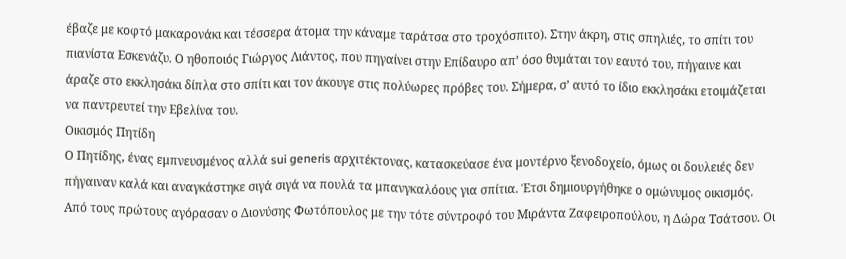έβαζε με κοφτό μακαρονάκι και τέσσερα άτομα την κάναμε ταράτσα στο τροχόσπιτο). Στην άκρη, στις σπηλιές, το σπίτι του πιανίστα Εσκενάζυ. Ο ηθοποιός Γιώργος Λιάντος, που πηγαίνει στην Επίδαυρο απ’ όσο θυμάται τον εαυτό του, πήγαινε και άραζε στο εκκλησάκι δίπλα στο σπίτι και τον άκουγε στις πολύωρες πρόβες του. Σήμερα, σ’ αυτό το ίδιο εκκλησάκι ετοιμάζεται να παντρευτεί την Εβελίνα του.
Οικισμός Πητίδη
Ο Πητίδης, ένας εμπνευσμένος αλλά sui generis αρχιτέκτονας, κατασκεύασε ένα μοντέρνο ξενοδοχείο, όμως οι δουλειές δεν πήγαιναν καλά και αναγκάστηκε σιγά σιγά να πουλά τα μπανγκαλόους για σπίτια. Έτσι δημιουργήθηκε ο ομώνυμος οικισμός. Από τους πρώτους αγόρασαν ο Διονύσης Φωτόπουλος με την τότε σύντροφό του Μιράντα Ζαφειροπούλου, η Δώρα Τσάτσου. Οι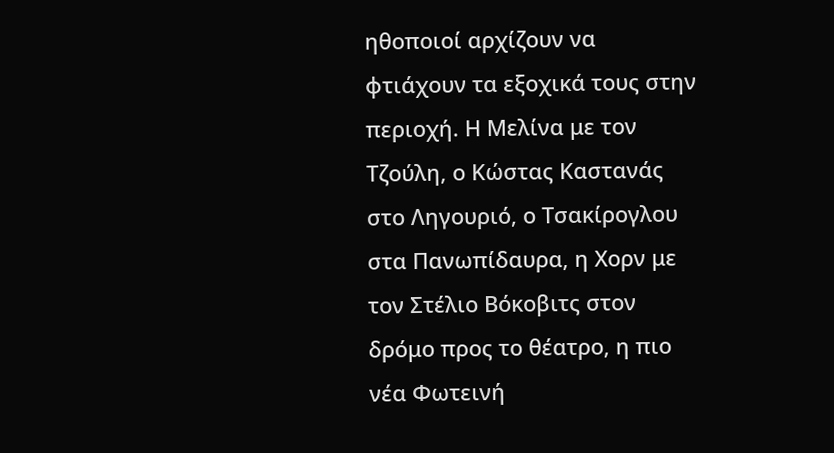ηθοποιοί αρχίζουν να φτιάχουν τα εξοχικά τους στην περιοχή. Η Μελίνα με τον Τζούλη, ο Κώστας Καστανάς στο Ληγουριό, ο Τσακίρογλου στα Πανωπίδαυρα, η Χορν με τον Στέλιο Βόκοβιτς στον δρόμο προς το θέατρο, η πιο νέα Φωτεινή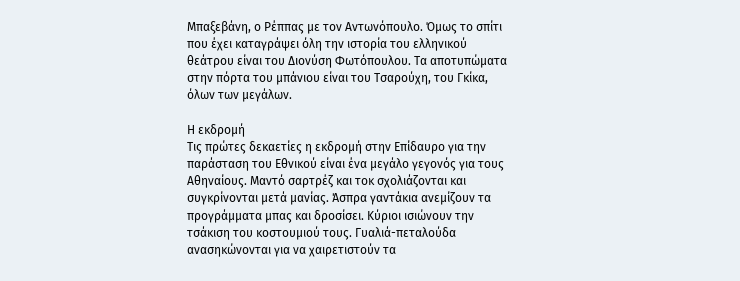Μπαξεβάνη, ο Ρέππας με τον Αντωνόπουλο. Όμως το σπίτι που έχει καταγράψει όλη την ιστορία του ελληνικού θεάτρου είναι του Διονύση Φωτόπουλου. Τα αποτυπώματα στην πόρτα του μπάνιου είναι του Τσαρούχη, του Γκίκα, όλων των μεγάλων.

Η εκδρομή
Τις πρώτες δεκαετίες η εκδρομή στην Επίδαυρο για την παράσταση του Εθνικού είναι ένα μεγάλο γεγονός για τους Αθηναίους. Μαντό σαρτρέζ και τοκ σχολιάζονται και συγκρίνονται μετά μανίας. Άσπρα γαντάκια ανεμίζουν τα προγράμματα μπας και δροσίσει. Κύριοι ισιώνουν την τσάκιση του κοστουμιού τους. Γυαλιά-πεταλούδα ανασηκώνονται για να χαιρετιστούν τα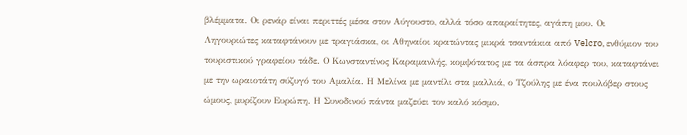βλέμματα. Οι ρενάρ είναι περιττές μέσα στον Αύγουστο, αλλά τόσο απαραίτητες, αγάπη μου. Οι Ληγουριώτες καταφτάνουν με τραγιάσκα, οι Αθηναίοι κρατώντας μικρά τσαντάκια από Velcro, ενθύμιον του τουριστικού γραφείου τάδε. Ο Κωνσταντίνος Καραμανλής, κομψότατος με τα άσπρα λόαφερ του, καταφτάνει με την ωραιοτάτη σύζυγό του Αμαλία. Η Μελίνα με μαντίλι στα μαλλιά, ο Τζούλης με ένα πουλόβερ στους ώμους, μυρίζουν Ευρώπη. Η Συνοδινού πάντα μαζεύει τον καλό κόσμο.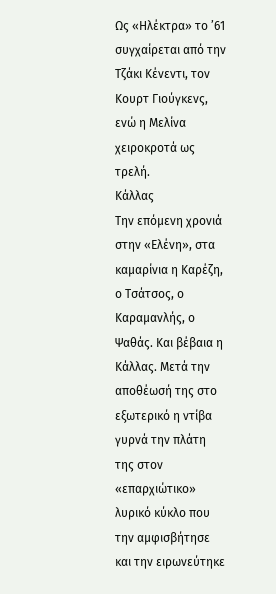Ως «Ηλέκτρα» το ’61 συγχαίρεται από την Τζάκι Κένεντι, τον Κουρτ Γιούγκενς, ενώ η Μελίνα χειροκροτά ως τρελή.
Κάλλας
Την επόμενη χρονιά στην «Ελένη», στα καμαρίνια η Καρέζη, ο Τσάτσος, ο Καραμανλής, ο Ψαθάς. Και βέβαια η Κάλλας. Μετά την αποθέωσή της στο εξωτερικό η ντίβα γυρνά την πλάτη της στον «επαρχιώτικο» λυρικό κύκλο που την αμφισβήτησε και την ειρωνεύτηκε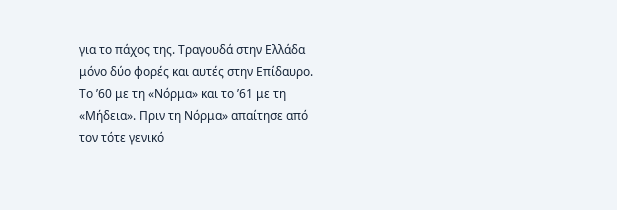για το πάχος της. Τραγουδά στην Ελλάδα μόνο δύο φορές και αυτές στην Επίδαυρο. Το ’60 με τη «Νόρμα» και το ’61 με τη «Μήδεια». Πριν τη Νόρμα» απαίτησε από τον τότε γενικό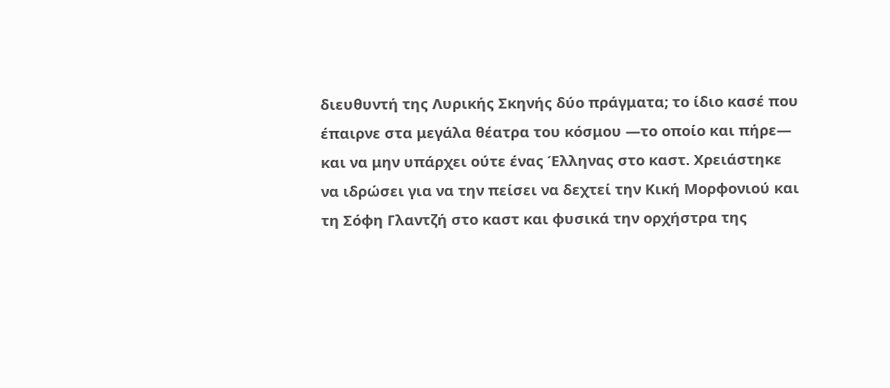διευθυντή της Λυρικής Σκηνής δύο πράγματα; το ίδιο κασέ που έπαιρνε στα μεγάλα θέατρα του κόσμου —το οποίο και πήρε— και να μην υπάρχει ούτε ένας Έλληνας στο καστ. Χρειάστηκε να ιδρώσει για να την πείσει να δεχτεί την Κική Μορφονιού και τη Σόφη Γλαντζή στο καστ και φυσικά την ορχήστρα της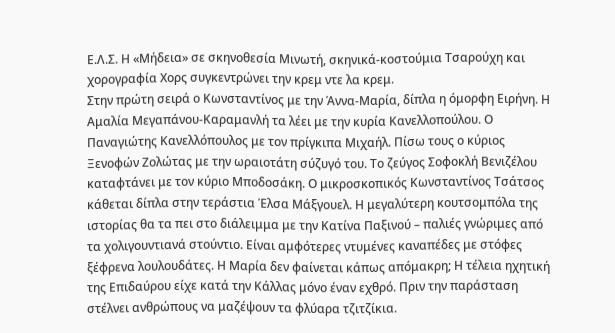Ε.Λ.Σ. Η «Μήδεια» σε σκηνοθεσία Μινωτή, σκηνικά-κοστούμια Τσαρούχη και χορογραφία Χορς συγκεντρώνει την κρεμ ντε λα κρεμ.
Στην πρώτη σειρά ο Κωνσταντίνος με την Άννα-Μαρία, δίπλα η όμορφη Ειρήνη. Η Αμαλία Μεγαπάνου-Καραμανλή τα λέει με την κυρία Κανελλοπούλου. Ο Παναγιώτης Κανελλόπουλος με τον πρίγκιπα Μιχαήλ. Πίσω τους ο κύριος Ξενοφών Ζολώτας με την ωραιοτάτη σύζυγό του. Το ζεύγος Σοφοκλή Βενιζέλου καταφτάνει με τον κύριο Μποδοσάκη. Ο μικροσκοπικός Κωνσταντίνος Τσάτσος κάθεται δίπλα στην τεράστια Έλσα Μάξγουελ. Η μεγαλύτερη κουτσομπόλα της ιστορίας θα τα πει στο διάλειμμα με την Κατίνα Παξινού – παλιές γνώριμες από τα χολιγουντιανά στούντιο. Είναι αμφότερες ντυμένες καναπέδες με στόφες ξέφρενα λουλουδάτες. Η Μαρία δεν φαίνεται κάπως απόμακρη; Η τέλεια ηχητική της Επιδαύρου είχε κατά την Κάλλας μόνο έναν εχθρό. Πριν την παράσταση στέλνει ανθρώπους να μαζέψουν τα φλύαρα τζιτζίκια.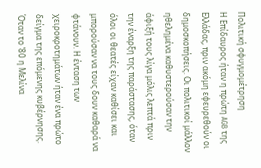Πολιτική σφυγμομέτρηση
Η Επίδαυρος ήταν η πρώτη AGB της Ελλάδας, πριν ακόμη εφευρεθούν οι δημοσκοπήσεις. Οι πολιτικοί μάλλον ηθελημένα καθυστερούσαν την άφιξή τους λίγα μόλις λεπτά πριν την έναρξη της παράστασης, όταν όλοι οι θεατές είχαν καθίσει και μπορούσαν να τους δουν καθαρά να φτάνουν. Η ένταση των χειροκροτημάτων ήταν ένα πρώτο δείγμα της επόμενης κυβέρνησης.
Όταν το ’80 η Μελίνα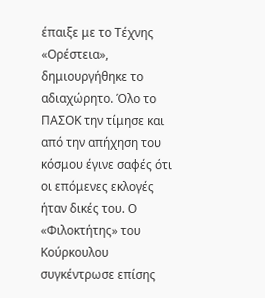έπαιξε με το Τέχνης «Ορέστεια», δημιουργήθηκε το αδιαχώρητο. Όλο το ΠΑΣΟΚ την τίμησε και από την απήχηση του κόσμου έγινε σαφές ότι οι επόμενες εκλογές ήταν δικές του. Ο «Φιλοκτήτης» του Κούρκουλου συγκέντρωσε επίσης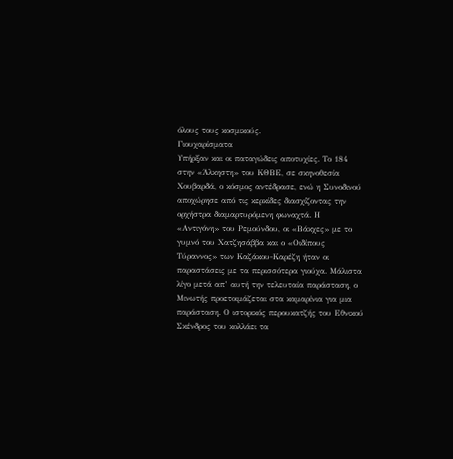όλους τους κοσμικούς.
Γιουχαρίσματα
Υπήρξαν και οι παταγώδεις αποτυχίες. Το 184 στην «Άλκηστη» του ΚΘΒΕ, σε σκηνοθεσία Χουβαρδά, ο κόσμος αντέδρασε, ενώ η Συνοδινού αποχώρησε από τις κερκίδες διασχίζοντας την ορχήστρα διαμαρτυρόμενη φωναχτά. Η «Αντιγόνη» του Ρεμούνδου, οι «Βάκχες» με το γυμνό του Χατζησάββα και ο «Οιδίπους Τύραννος» των Καζάκου-Καρέζη ήταν οι παραστάσεις με τα περισσότερα γιούχα. Μάλιστα λίγο μετά απ’ αυτή την τελευταία παράσταση, ο Μινωτής προετοιμάζεται στα καμαρίνια για μια παράσταση. Ο ιστορικός περουκατζής του Εθνικού Σκένδρος του κολλάει τα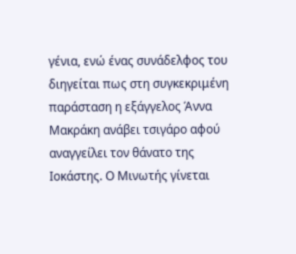γένια, ενώ ένας συνάδελφος του διηγείται πως στη συγκεκριμένη παράσταση η εξάγγελος Άννα Μακράκη ανάβει τσιγάρο αφού αναγγείλει τον θάνατο της Ιοκάστης. Ο Μινωτής γίνεται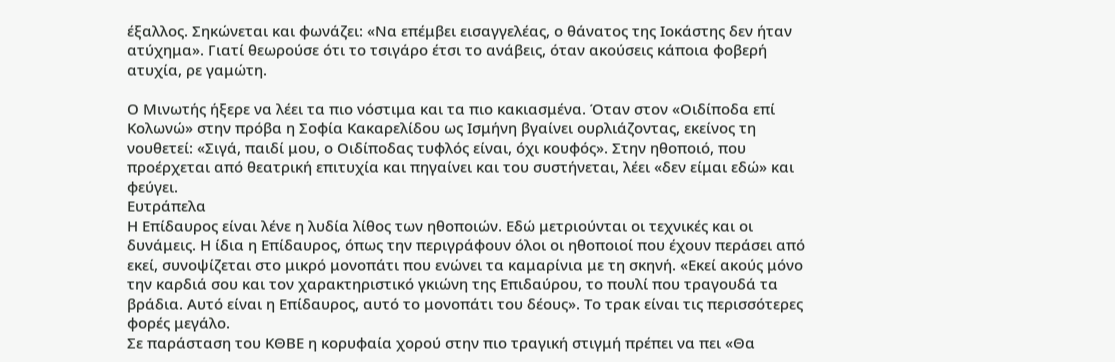έξαλλος. Σηκώνεται και φωνάζει: «Να επέμβει εισαγγελέας, ο θάνατος της Ιοκάστης δεν ήταν ατύχημα». Γιατί θεωρούσε ότι το τσιγάρο έτσι το ανάβεις, όταν ακούσεις κάποια φοβερή ατυχία, ρε γαμώτη.

Ο Μινωτής ήξερε να λέει τα πιο νόστιμα και τα πιο κακιασμένα. Όταν στον «Οιδίποδα επί Κολωνώ» στην πρόβα η Σοφία Κακαρελίδου ως Ισμήνη βγαίνει ουρλιάζοντας, εκείνος τη νουθετεί: «Σιγά, παιδί μου, ο Οιδίποδας τυφλός είναι, όχι κουφός». Στην ηθοποιό, που προέρχεται από θεατρική επιτυχία και πηγαίνει και του συστήνεται, λέει «δεν είμαι εδώ» και φεύγει.
Ευτράπελα
Η Επίδαυρος είναι λένε η λυδία λίθος των ηθοποιών. Εδώ μετριούνται οι τεχνικές και οι δυνάμεις. Η ίδια η Επίδαυρος, όπως την περιγράφουν όλοι οι ηθοποιοί που έχουν περάσει από εκεί, συνοψίζεται στο μικρό μονοπάτι που ενώνει τα καμαρίνια με τη σκηνή. «Εκεί ακούς μόνο την καρδιά σου και τον χαρακτηριστικό γκιώνη της Επιδαύρου, το πουλί που τραγουδά τα βράδια. Αυτό είναι η Επίδαυρος, αυτό το μονοπάτι του δέους». Το τρακ είναι τις περισσότερες φορές μεγάλο.
Σε παράσταση του ΚΘΒΕ η κορυφαία χορού στην πιο τραγική στιγμή πρέπει να πει «Θα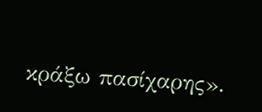κράξω πασίχαρης».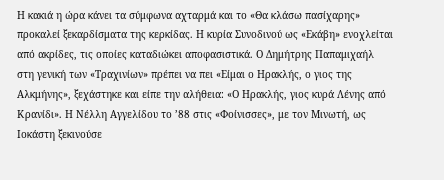Η κακιά η ώρα κάνει τα σύμφωνα αχταρμά και το «Θα κλάσω πασίχαρης» προκαλεί ξεκαρδίσματα της κερκίδας. Η κυρία Συνοδινού ως «Εκάβη» ενοχλείται από ακρίδες, τις οποίες καταδιώκει αποφασιστικά. Ο Δημήτρης Παπαμιχαήλ στη γενική των «Τραχινίων» πρέπει να πει «Είμαι ο Ηρακλής, ο γιος της Αλκμήνης», ξεχάστηκε και είπε την αλήθεια: «Ο Ηρακλής, γιος κυρά Λένης από Κρανίδι». Η Νέλλη Αγγελίδου το ’88 στις «Φοίνισσες», με τον Μινωτή, ως Ιοκάστη ξεκινούσε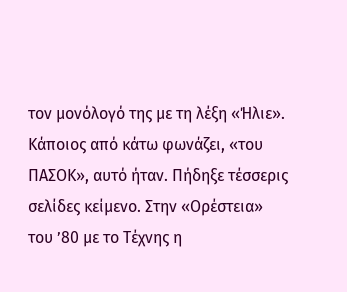τον μονόλογό της με τη λέξη «Ήλιε». Κάποιος από κάτω φωνάζει, «του ΠΑΣΟΚ», αυτό ήταν. Πήδηξε τέσσερις σελίδες κείμενο. Στην «Ορέστεια» του ’80 με το Τέχνης η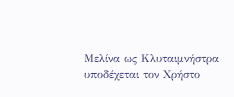Μελίνα ως Κλυταιμνήστρα υποδέχεται τον Χρήστο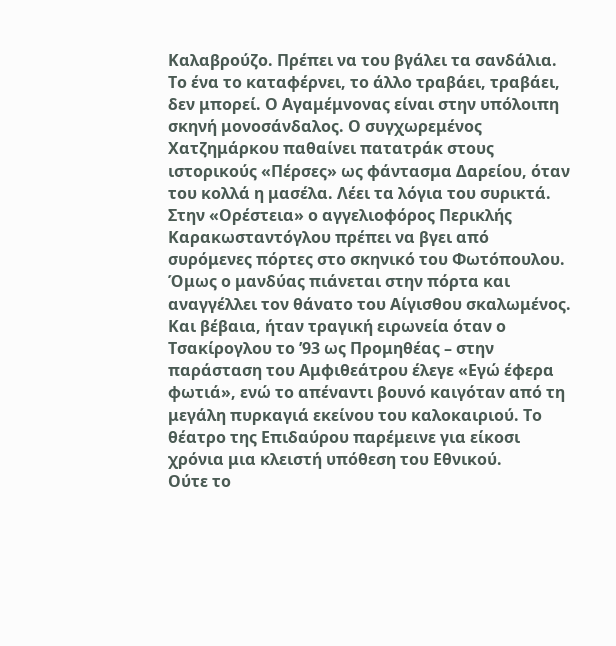Καλαβρούζο. Πρέπει να του βγάλει τα σανδάλια. Το ένα το καταφέρνει, το άλλο τραβάει, τραβάει, δεν μπορεί. Ο Αγαμέμνονας είναι στην υπόλοιπη σκηνή μονοσάνδαλος. Ο συγχωρεμένος Χατζημάρκου παθαίνει πατατράκ στους ιστορικούς «Πέρσες» ως φάντασμα Δαρείου, όταν του κολλά η μασέλα. Λέει τα λόγια του συρικτά. Στην «Ορέστεια» ο αγγελιοφόρος Περικλής Καρακωσταντόγλου πρέπει να βγει από συρόμενες πόρτες στο σκηνικό του Φωτόπουλου. Όμως ο μανδύας πιάνεται στην πόρτα και αναγγέλλει τον θάνατο του Αίγισθου σκαλωμένος. Και βέβαια, ήταν τραγική ειρωνεία όταν ο Τσακίρογλου το ’93 ως Προμηθέας – στην παράσταση του Αμφιθεάτρου έλεγε «Εγώ έφερα φωτιά», ενώ το απέναντι βουνό καιγόταν από τη μεγάλη πυρκαγιά εκείνου του καλοκαιριού. Το θέατρο της Επιδαύρου παρέμεινε για είκοσι χρόνια μια κλειστή υπόθεση του Εθνικού.
Ούτε το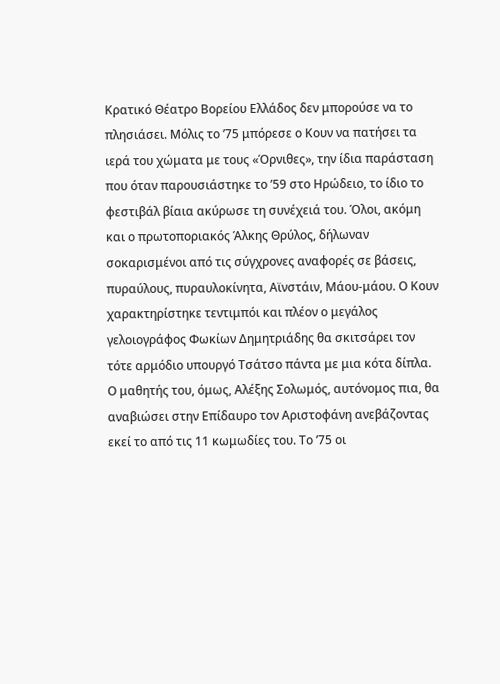Κρατικό Θέατρο Βορείου Ελλάδος δεν μπορούσε να το πλησιάσει. Μόλις το ’75 μπόρεσε ο Κουν να πατήσει τα ιερά του χώματα με τους «Όρνιθες», την ίδια παράσταση που όταν παρουσιάστηκε το ’59 στο Ηρώδειο, το ίδιο το φεστιβάλ βίαια ακύρωσε τη συνέχειά του. Όλοι, ακόμη και ο πρωτοποριακός Άλκης Θρύλος, δήλωναν σοκαρισμένοι από τις σύγχρονες αναφορές σε βάσεις, πυραύλους, πυραυλοκίνητα, Αϊνστάιν, Μάου-μάου. Ο Κουν χαρακτηρίστηκε τεντιμπόι και πλέον ο μεγάλος γελοιογράφος Φωκίων Δημητριάδης θα σκιτσάρει τον τότε αρμόδιο υπουργό Τσάτσο πάντα με μια κότα δίπλα. Ο μαθητής του, όμως, Αλέξης Σολωμός, αυτόνομος πια, θα αναβιώσει στην Επίδαυρο τον Αριστοφάνη ανεβάζοντας εκεί το από τις 11 κωμωδίες του. Το ’75 οι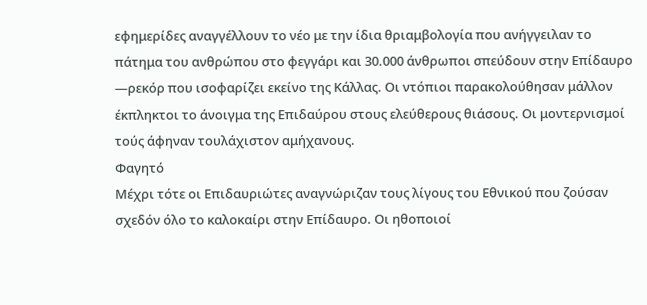εφημερίδες αναγγέλλουν το νέο με την ίδια θριαμβολογία που ανήγγειλαν το πάτημα του ανθρώπου στο φεγγάρι και 30.000 άνθρωποι σπεύδουν στην Επίδαυρο —ρεκόρ που ισοφαρίζει εκείνο της Κάλλας. Οι ντόπιοι παρακολούθησαν μάλλον έκπληκτοι το άνοιγμα της Επιδαύρου στους ελεύθερους θιάσους. Οι μοντερνισμοί τούς άφηναν τουλάχιστον αμήχανους.
Φαγητό
Μέχρι τότε οι Επιδαυριώτες αναγνώριζαν τους λίγους του Εθνικού που ζούσαν σχεδόν όλο το καλοκαίρι στην Επίδαυρο. Οι ηθοποιοί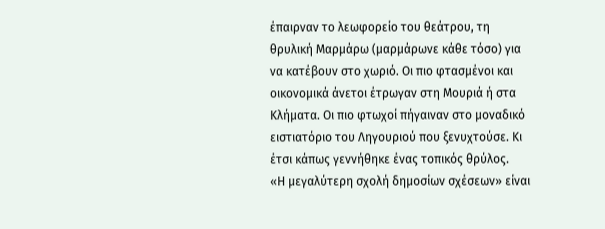έπαιρναν το λεωφορείο του θεάτρου, τη θρυλική Μαρμάρω (μαρμάρωνε κάθε τόσο) για να κατέβουν στο χωριό. Οι πιο φτασμένοι και οικονομικά άνετοι έτρωγαν στη Μουριά ή στα Κλήματα. Οι πιο φτωχοί πήγαιναν στο μοναδικό ειστιατόριο του Ληγουριού που ξενυχτούσε. Κι έτσι κάπως γεννήθηκε ένας τοπικός θρύλος.
«Η μεγαλύτερη σχολή δημοσίων σχέσεων» είναι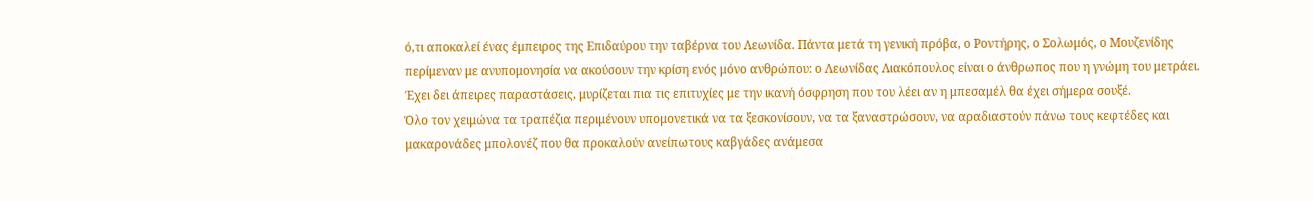ό,τι αποκαλεί ένας έμπειρος της Επιδαύρου την ταβέρνα του Λεωνίδα. Πάντα μετά τη γενική πρόβα, ο Ροντήρης, ο Σολωμός, ο Μουζενίδης περίμεναν με ανυπομονησία να ακούσουν την κρίση ενός μόνο ανθρώπου: ο Λεωνίδας Λιακόπουλος είναι ο άνθρωπος που η γνώμη του μετράει. Έχει δει άπειρες παραστάσεις, μυρίζεται πια τις επιτυχίες με την ικανή όσφρηση που του λέει αν η μπεσαμέλ θα έχει σήμερα σουξέ.
Όλο τον χειμώνα τα τραπέζια περιμένουν υπομονετικά να τα ξεσκονίσουν, να τα ξαναστρώσουν, να αραδιαστούν πάνω τους κεφτέδες και μακαρονάδες μπολονέζ που θα προκαλούν ανείπωτους καβγάδες ανάμεσα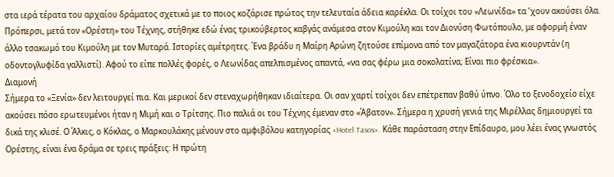στα ιερά τέρατα του αρχαίου δράματος σχετικά με το ποιος κοζάρισε πρώτος την τελευταία άδεια καρέκλα. Οι τοίχοι του «Λεωνίδα» τα ‘χουν ακούσει όλα. Πρόπερσι, μετά τον «Ορέστη» του Τέχνης, στήθηκε εδώ ένας τρικούβερτος καβγάς ανάμεσα στον Κιμούλη και τον Διονύση Φωτόπουλο, με αφορμή έναν άλλο τσακωμό του Κιμούλη με τον Μυταρά. Ιστορίες αμέτρητες. Ένα βράδυ η Μαίρη Αρώνη ζητούσε επίμονα από τον μαγαζάτορα ένα κιουρντάν (η οδοντογλυφίδα γαλλιστί). Αφού το είπε πολλές φορές, ο Λεωνίδας απελπισμένος απαντά, «να σας φέρω μια σοκολατίνα; Είναι πιο φρέσκια».
Διαμονή
Σήμερα το «Ξενία» δεν λειτουργεί πια. Και μερικοί δεν στεναχωρήθηκαν ιδιαίτερα. Οι σαν χαρτί τοίχοι δεν επέτρεπαν βαθύ ύπνο. Όλο το ξενοδοχείο είχε ακούσει πόσο ερωτευμένοι ήταν η Μιμή και ο Τρίτσης. Πιο παλιά οι του Τέχνης έμεναν στο «Άβατον». Σήμερα η χρυσή γενιά της Μιρέλλας δημιουργεί τα δικά της κλισέ. Ο Άλκις, ο Κόκλας, ο Μαρκουλάκης μένουν στο αμφιβόλου κατηγορίας «Hotel Tasos». Κάθε παράσταση στην Επίδαυρο, μου λέει ένας γνωστός Ορέστης, είναι ένα δράμα σε τρεις πράξεις: Η πρώτη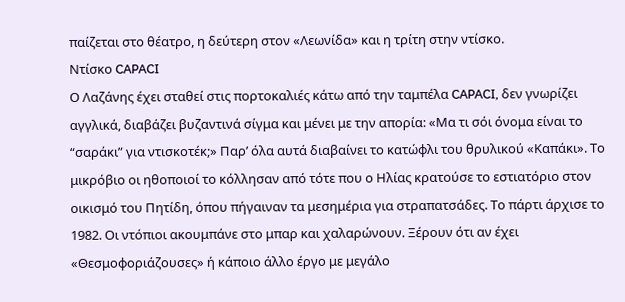παίζεται στο θέατρο, η δεύτερη στον «Λεωνίδα» και η τρίτη στην ντίσκο.
Ντίσκο CAPACI
Ο Λαζάνης έχει σταθεί στις πορτοκαλιές κάτω από την ταμπέλα CAPACI, δεν γνωρίζει αγγλικά, διαβάζει βυζαντινά σίγμα και μένει με την απορία: «Μα τι σόι όνομα είναι το “σαράκι” για ντισκοτέκ;» Παρ’ όλα αυτά διαβαίνει το κατώφλι του θρυλικού «Καπάκι». Το μικρόβιο οι ηθοποιοί το κόλλησαν από τότε που ο Ηλίας κρατούσε το εστιατόριο στον οικισμό του Πητίδη, όπου πήγαιναν τα μεσημέρια για στραπατσάδες. Το πάρτι άρχισε το 1982. Οι ντόπιοι ακουμπάνε στο μπαρ και χαλαρώνουν. Ξέρουν ότι αν έχει «Θεσμοφοριάζουσες» ή κάποιο άλλο έργο με μεγάλο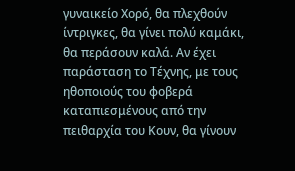γυναικείο Χορό, θα πλεχθούν ίντριγκες, θα γίνει πολύ καμάκι, θα περάσουν καλά. Αν έχει παράσταση το Τέχνης, με τους ηθοποιούς του φοβερά καταπιεσμένους από την πειθαρχία του Κουν, θα γίνουν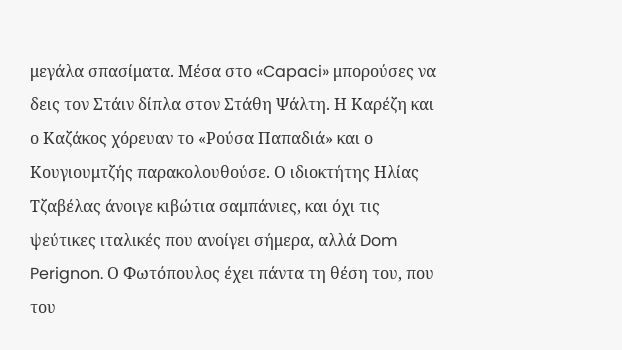μεγάλα σπασίματα. Μέσα στο «Capaci» μπορούσες να δεις τον Στάιν δίπλα στον Στάθη Ψάλτη. Η Καρέζη και ο Καζάκος χόρευαν το «Ρούσα Παπαδιά» και ο Κουγιουμτζής παρακολουθούσε. Ο ιδιοκτήτης Ηλίας Τζαβέλας άνοιγε κιβώτια σαμπάνιες, και όχι τις ψεύτικες ιταλικές που ανοίγει σήμερα, αλλά Dom Perignon. Ο Φωτόπουλος έχει πάντα τη θέση του, που του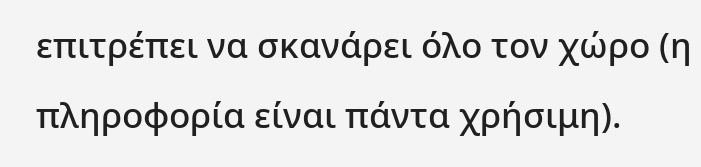επιτρέπει να σκανάρει όλο τον χώρο (η πληροφορία είναι πάντα χρήσιμη).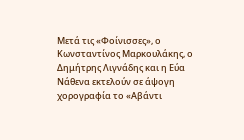Μετά τις «Φοίνισσες», ο Κωνσταντίνος Μαρκουλάκης, ο Δημήτρης Λιγνάδης και η Εύα Νάθενα εκτελούν σε άψογη χορογραφία το «Αβάντι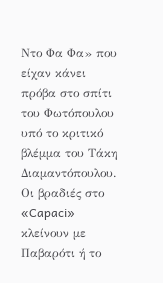Ντο Φα Φα» που είχαν κάνει πρόβα στο σπίτι του Φωτόπουλου υπό το κριτικό βλέμμα του Τάκη Διαμαντόπουλου. Οι βραδιές στο «Capaci» κλείνουν με Παβαρότι ή το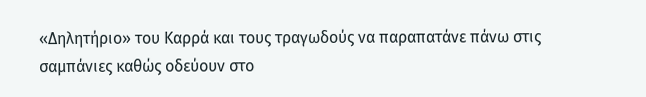«Δηλητήριο» του Καρρά και τους τραγωδούς να παραπατάνε πάνω στις σαμπάνιες καθώς οδεύουν στο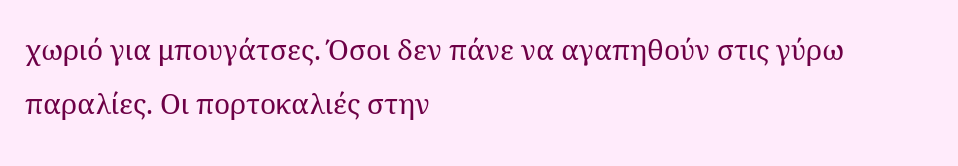χωριό για μπουγάτσες. Όσοι δεν πάνε να αγαπηθούν στις γύρω παραλίες. Οι πορτοκαλιές στην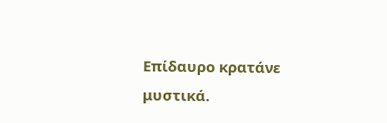Επίδαυρο κρατάνε μυστικά.